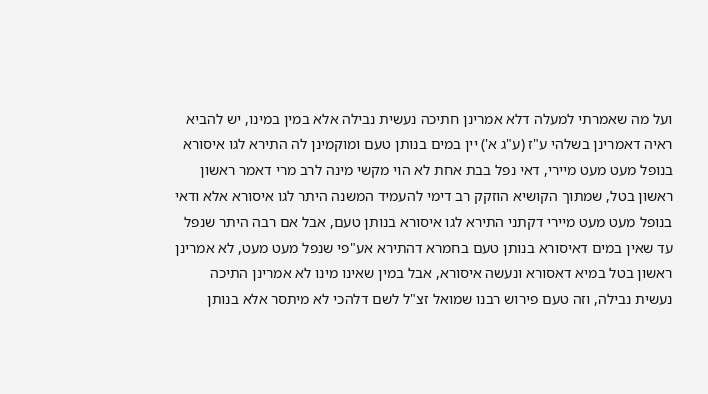ועל מה שאמרתי למעלה דלא אמרינן חתיכה נעשית נבילה אלא במין במינו, יש להביא ראיה דאמרינן בשלהי ע"ז (ע"ג א') יין במים בנותן טעם ומוקמינן לה התירא לגו איסורא בנופל מעט מעט מיירי, דאי נפל בבת אחת לא הוי מקשי מינה לרב מרי דאמר ראשון ראשון בטל, שמתוך הקושיא הוזקק רב דימי להעמיד המשנה היתר לגו איסורא אלא ודאי בנופל מעט מעט מיירי דקתני התירא לגו איסורא בנותן טעם, אבל אם רבה היתר שנפל עד שאין במים דאיסורא בנותן טעם בחמרא דהתירא אע"פי שנפל מעט מעט, לא אמרינן ראשון בטל במיא דאסורא ונעשה איסורא, אבל במין שאינו מינו לא אמרינן התיכה נעשית נבילה, וזה טעם פירוש רבנו שמואל זצ"ל לשם דלהכי לא מיתסר אלא בנותן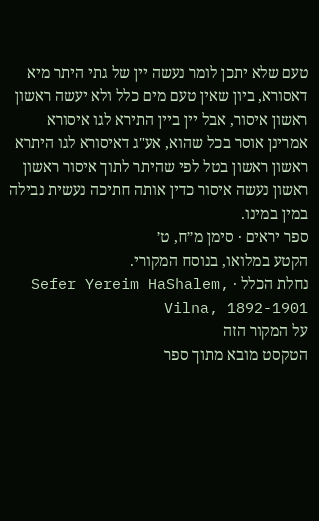טעם שלא יתכן לומר נעשה יין של גתי היתר מיא דאסורא, ביון שאין טעם מים כלל ולא יעשה ראשון ראשון איסור, אבל יין ביין התירא לגו איסורא אמרינן אוסר בכל שהוא, אע"ג דאיסורא לגו היתרא ראשון ראשון בטל לפי שהיתר לתוך איסור ראשון ראשון נעשה איסור כדין אותה חתיכה נעשית נבילה במין במינו.
ספר יראים · סימן מ״ח, ט׳
הקטע במלואו, בנוסח המקורי.
נחלת הכלל · Sefer Yereim HaShalem, Vilna, 1892-1901
על המקור הזה
הטקסט מובא מתוך ספר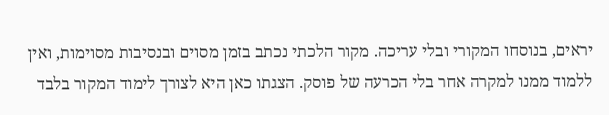יראים, בנוסחו המקורי ובלי עריכה. מקור הלכתי נכתב בזמן מסוים ובנסיבות מסוימות, ואין ללמוד ממנו למקרה אחר בלי הכרעה של פוסק. הצגתו כאן היא לצורך לימוד המקור בלבד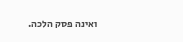ואינה פסק הלכה.